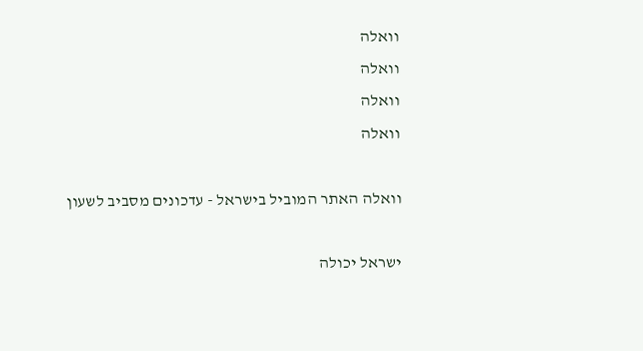וואלה
וואלה
וואלה
וואלה

וואלה האתר המוביל בישראל - עדכונים מסביב לשעון

ישראל יכולה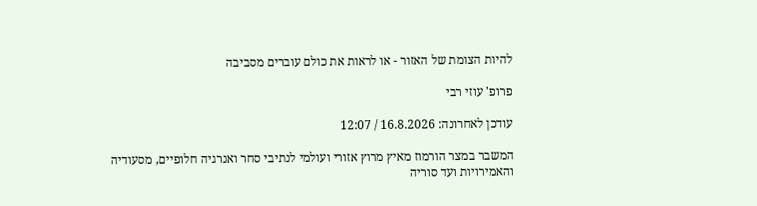להיות הצומת של האזור - או לראות את כולם עוברים מסביבה

פרופ' עוזי רבי

עודכן לאחרונה: 16.8.2026 / 12:07

המשבר במצר הורמוז מאיץ מרוץ אזורי ועולמי לנתיבי סחר ואנרגיה חלופיים, מסעודיה והאמירויות ועד סוריה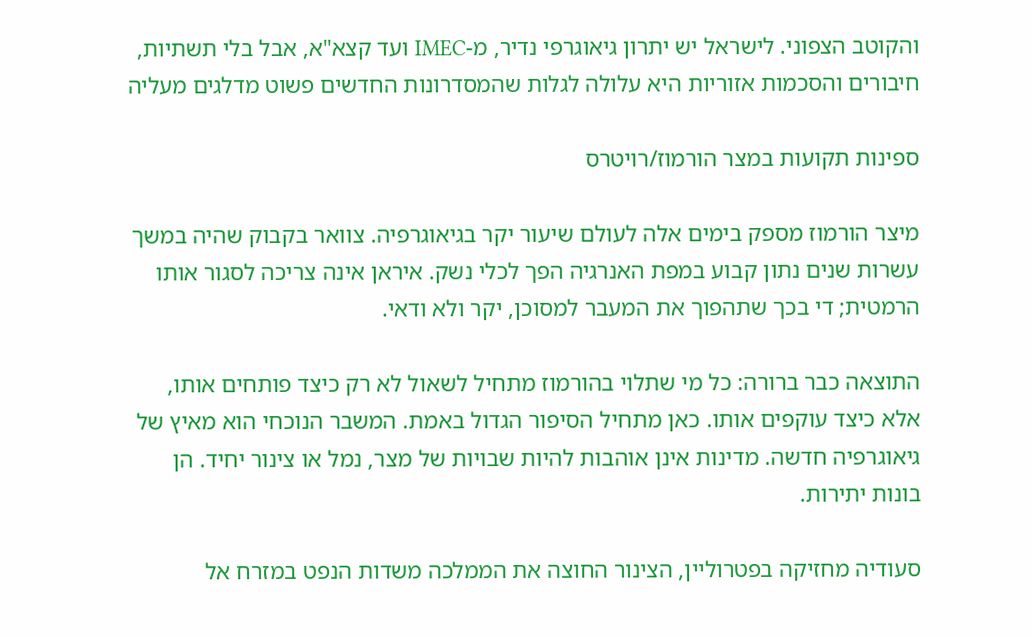והקוטב הצפוני. לישראל יש יתרון גיאוגרפי נדיר, מ-IMEC ועד קצא"א, אבל בלי תשתיות, חיבורים והסכמות אזוריות היא עלולה לגלות שהמסדרונות החדשים פשוט מדלגים מעליה

ספינות תקועות במצר הורמוז/רויטרס

מיצר הורמוז מספק בימים אלה לעולם שיעור יקר בגיאוגרפיה. צוואר בקבוק שהיה במשך עשרות שנים נתון קבוע במפת האנרגיה הפך לכלי נשק. איראן אינה צריכה לסגור אותו הרמטית; די בכך שתהפוך את המעבר למסוכן, יקר ולא ודאי.

התוצאה כבר ברורה: כל מי שתלוי בהורמוז מתחיל לשאול לא רק כיצד פותחים אותו, אלא כיצד עוקפים אותו. כאן מתחיל הסיפור הגדול באמת. המשבר הנוכחי הוא מאיץ של גיאוגרפיה חדשה. מדינות אינן אוהבות להיות שבויות של מצר, נמל או צינור יחיד. הן בונות יתירות.

סעודיה מחזיקה בפטרוליין, הצינור החוצה את הממלכה משדות הנפט במזרח אל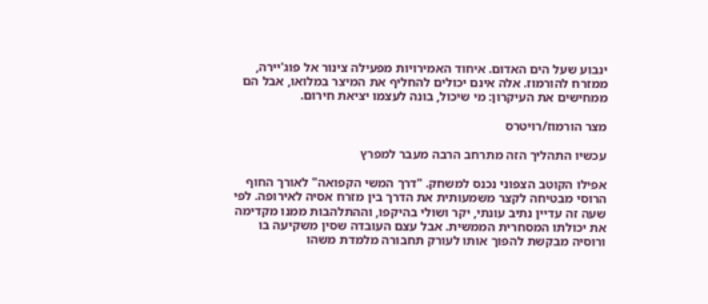ינבוע שעל הים האדום. איחוד האמירויות מפעילה צינור אל פוג'יירה, ממזרח להורמוז. אלה אינם יכולים להחליף את המיצר במלואו, אבל הם ממחישים את העיקרון: מי שיכול, בונה לעצמו יציאת חירום.

מצר הורמוז/רויטרס

עכשיו התהליך הזה מתרחב הרבה מעבר למפרץ

אפילו הקוטב הצפוני נכנס למשחק. "דרך המשי הקפואה" לאורך החוף הרוסי מבטיחה לקצר משמעותית את הדרך בין מזרח אסיה לאירופה. לפי שעה זה עדיין נתיב עונתי, יקר ושולי בהיקפו, וההתלהבות ממנו מקדימה את יכולתו המסחרית הממשית. אבל עצם העובדה שסין משקיעה בו ורוסיה מבקשת להפוך אותו לעורק תחבורה מלמדת משהו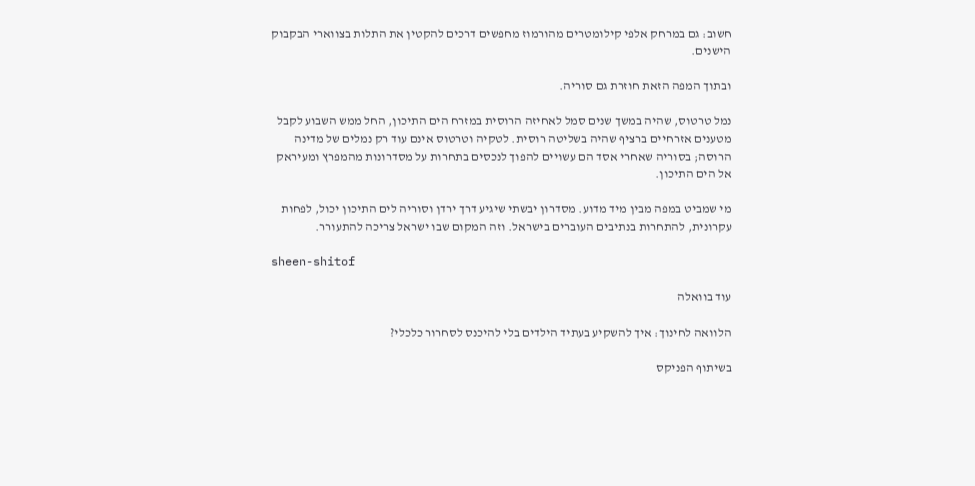חשוב: גם במרחק אלפי קילומטרים מהורמוז מחפשים דרכים להקטין את התלות בצווארי הבקבוק הישנים.

ובתוך המפה הזאת חוזרת גם סוריה.

נמל טרטוס, שהיה במשך שנים סמל לאחיזה הרוסית במזרח הים התיכון, החל ממש השבוע לקבל מטענים אזרחיים ברציף שהיה בשליטה רוסית. לטקיה וטרטוס אינם עוד רק נמלים של מדינה הרוסה; בסוריה שאחרי אסד הם עשויים להפוך לנכסים בתחרות על מסדרונות מהמפרץ ומעיראק אל הים התיכון.

מי שמביט במפה מבין מיד מדוע. מסדרון יבשתי שיגיע דרך ירדן וסוריה לים התיכון יכול, לפחות עקרונית, להתחרות בנתיבים העוברים בישראל. וזה המקום שבו ישראל צריכה להתעורר.

sheen-shitof

עוד בוואלה

הלוואה לחינוך: איך להשקיע בעתיד הילדים בלי להיכנס לסחרור כלכלי?

בשיתוף הפניקס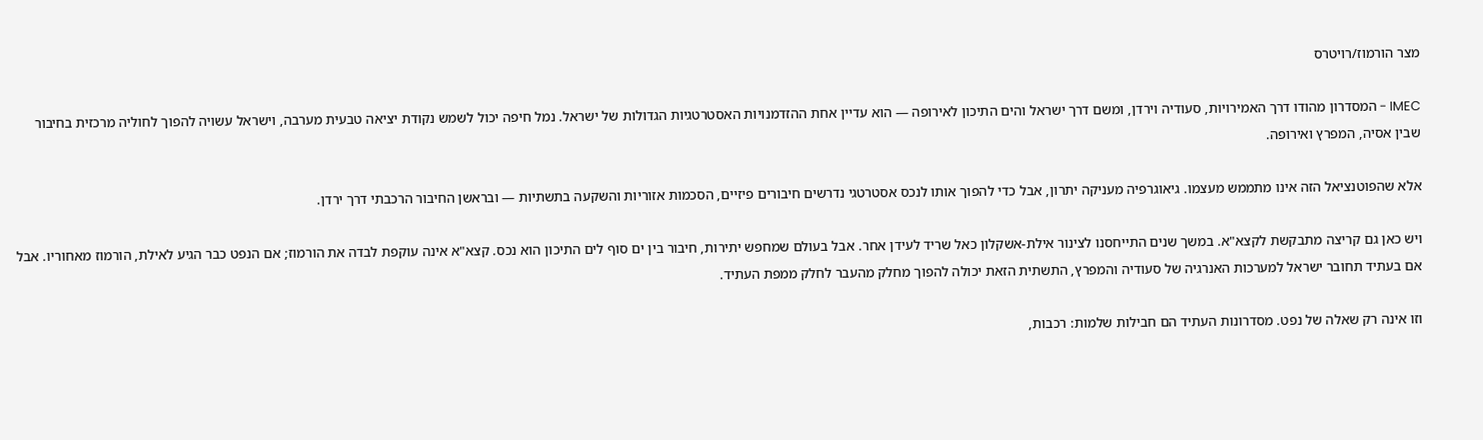מצר הורמוז/רויטרס

IMEC - המסדרון מהודו דרך האמירויות, סעודיה וירדן, ומשם דרך ישראל והים התיכון לאירופה — הוא עדיין אחת ההזדמנויות האסטרטגיות הגדולות של ישראל. נמל חיפה יכול לשמש נקודת יציאה טבעית מערבה, וישראל עשויה להפוך לחוליה מרכזית בחיבור שבין אסיה, המפרץ ואירופה.

אלא שהפוטנציאל הזה אינו מתממש מעצמו. גיאוגרפיה מעניקה יתרון, אבל כדי להפוך אותו לנכס אסטרטגי נדרשים חיבורים פיזיים, הסכמות אזוריות והשקעה בתשתיות — ובראשן החיבור הרכבתי דרך ירדן.

ויש כאן גם קריצה מתבקשת לקצא"א. במשך שנים התייחסנו לצינור אילת-אשקלון כאל שריד לעידן אחר. אבל בעולם שמחפש יתירות, חיבור בין ים סוף לים התיכון הוא נכס. קצא"א אינה עוקפת לבדה את הורמוז; אם הנפט כבר הגיע לאילת, הורמוז מאחוריו. אבל אם בעתיד תחובר ישראל למערכות האנרגיה של סעודיה והמפרץ, התשתית הזאת יכולה להפוך מחלק מהעבר לחלק ממפת העתיד.

וזו אינה רק שאלה של נפט. מסדרונות העתיד הם חבילות שלמות: רכבות,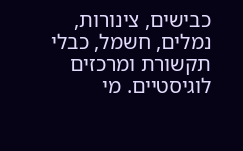כבישים, צינורות, נמלים, חשמל, כבלי תקשורת ומרכזים לוגיסטיים. מי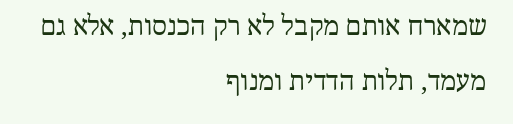שמארח אותם מקבל לא רק הכנסות, אלא גם מעמד, תלות הדדית ומנוף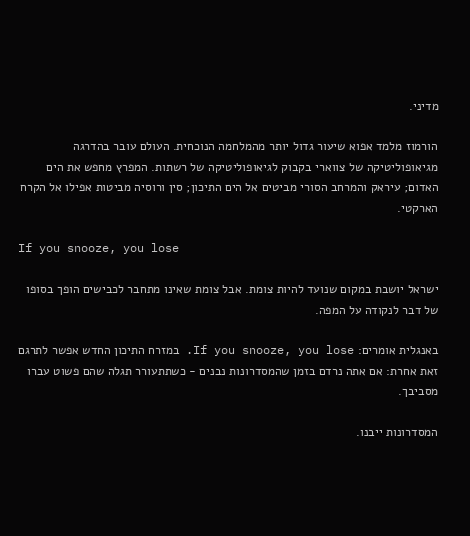מדיני.

הורמוז מלמד אפוא שיעור גדול יותר מהמלחמה הנוכחית. העולם עובר בהדרגה מגיאופוליטיקה של צווארי בקבוק לגיאופוליטיקה של רשתות. המפרץ מחפש את הים האדום; עיראק והמרחב הסורי מביטים אל הים התיכון; סין ורוסיה מביטות אפילו אל הקרח הארקטי.

If you snooze, you lose

ישראל יושבת במקום שנועד להיות צומת. אבל צומת שאינו מתחבר לכבישים הופך בסופו של דבר לנקודה על המפה.

באנגלית אומרים: If you snooze, you lose. במזרח התיכון החדש אפשר לתרגם זאת אחרת: אם אתה נרדם בזמן שהמסדרונות נבנים - כשתתעורר תגלה שהם פשוט עברו מסביבך.

המסדרונות ייבנו.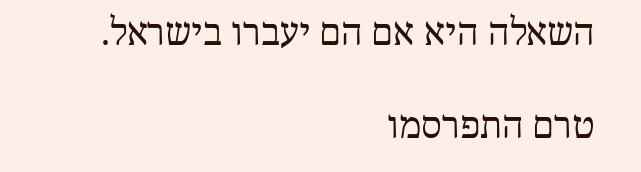השאלה היא אם הם יעברו בישראל.

טרם התפרסמו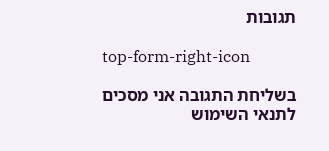תגובות

top-form-right-icon

בשליחת התגובה אני מסכים לתנאי השימוש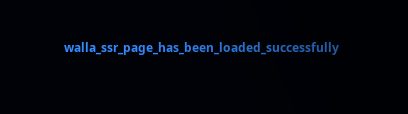walla_ssr_page_has_been_loaded_successfully